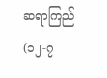ဆရာကြည်
(၁၂-၇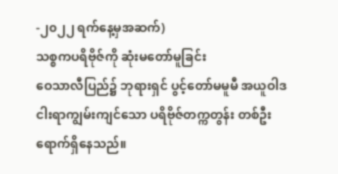-၂၀၂၂ ရက်နေ့မှအဆက်)
သစ္စကပရိဗိုဇ်ကို ဆုံးမတော်မူခြင်း
ဝေသာလီပြည်၌ ဘုရားရှင် ပွင့်တော်မမူမီ အယူဝါဒငါးရာကျွမ်းကျင်သော ပရိဗိုဇ်တက္ကတွန်း တစ်ဦး ရောက်ရှိနေသည်။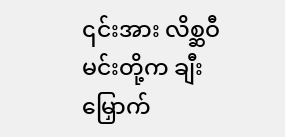၎င်းအား လိစ္ဆဝီမင်းတို့က ချီးမြှောက်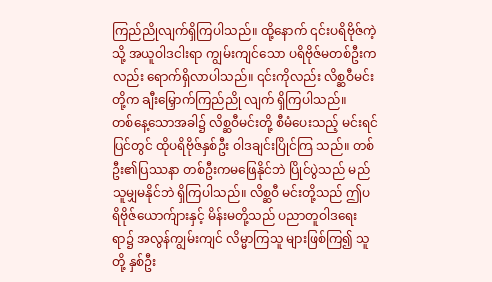ကြည်ညိုလျက်ရှိကြပါသည်။ ထို့နောက် ၎င်းပရိဗိုဇ်ကဲ့သို့ အယူဝါဒငါးရာ ကျွမ်းကျင်သော ပရိဗိုဇ်မတစ်ဦးကလည်း ရောက်ရှိလာပါသည်။ ၎င်းကိုလည်း လိစ္ဆဝီမင်းတို့က ချီးမြှောက်ကြည်ညို လျက် ရှိကြပါသည်။
တစ်နေ့သောအခါ၌ လိစ္ဆဝီမင်းတို့ စီမံပေးသည့် မင်းရင်ပြင်တွင် ထိုပရိဗိုဇ်နှစ်ဦး ဝါဒချင်းပြိုင်ကြ သည်။ တစ်ဦး၏ပြဿနာ တစ်ဦးကမဖြေနိုင်ဘဲ ပြိုင်ပွဲသည် မည်သူမျှမနိုင်ဘဲ ရှိကြပါသည်။ လိစ္ဆဝီ မင်းတို့သည် ဤပရိဗိုဇ်ယောက်ျားနှင့် မိန်းမတို့သည် ပညာတူဝါဒရေးရာ၌ အလွန်ကျွမ်းကျင် လိမ္မာကြသူ များဖြစ်ကြ၍ သူတို့ နှစ်ဦး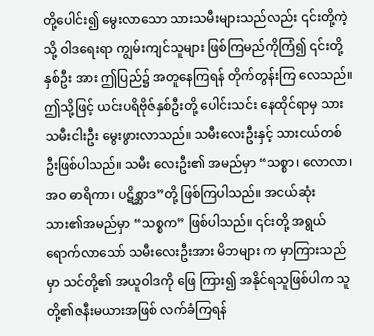တို့ပေါင်း၍ မွေးလာသော သားသမီးများသည်လည်း ၎င်းတို့ကဲ့သို့ ဝါဒရေးရာ ကျွမ်းကျင်သူများ ဖြစ်ကြမည်ကိုကြံ၍ ၎င်းတို့နှစ်ဦး အား ဤပြည်၌ အတူနေကြရန် တိုက်တွန်းကြ လေသည်။
ဤသို့ဖြင့် ယင်းပရိဗိုဇ်နှစ်ဦးတို့ ပေါင်းသင်း နေထိုင်ရာမှ သားသမီးငါးဦး မွေးဖွားလာသည်။ သမီးလေးဦးနှင့် သားငယ်တစ်ဦးဖြစ်ပါသည်။ သမီး လေးဦး၏ အမည်မှာ “သစ္စာ၊ လောလာ၊ အဝ ဓာရိကာ၊ ပဋိစ္ဆာဒ”တို့ ဖြစ်ကြပါသည်။ အငယ်ဆုံး သား၏အမည်မှာ “သစ္စက” ဖြစ်ပါသည်။ ၎င်းတို့ အရွယ်ရောက်လာသော် သမီးလေးဦးအား မိဘများ က မှာကြားသည်မှာ သင်တို့၏ အယူဝါဒကို ဖြေ ကြား၍ အနိုင်ရသူဖြစ်ပါက သူတို့၏ဇနီးမယားအဖြစ် လက်ခံကြရန်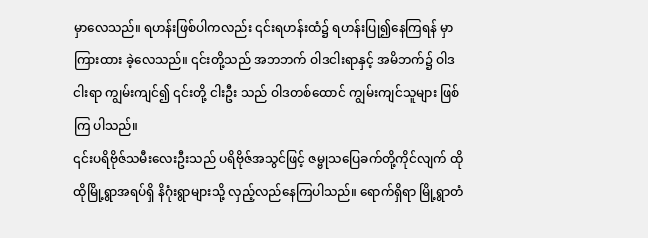မှာလေသည်။ ရဟန်းဖြစ်ပါကလည်း ၎င်းရဟန်းထံ၌ ရဟန်းပြု၍နေကြရန် မှာကြားထား ခဲ့လေသည်။ ၎င်းတို့သည် အဘဘက် ဝါဒငါးရာနှင့် အမိဘက်၌ ဝါဒငါးရာ ကျွမ်းကျင်၍ ၎င်းတို့ ငါးဦး သည် ဝါဒတစ်ထောင် ကျွမ်းကျင်သူများ ဖြစ်ကြ ပါသည်။
၎င်းပရိဗိုဇ်သမီးလေးဦးသည် ပရိဗိုဇ်အသွင်ဖြင့် ဇမ္ဗုသပြေခက်တို့ကိုင်လျက် ထိုထိုမြို့ရွာအရပ်ရှိ နိဂုံးရွာများသို့ လှည့်လည်နေကြပါသည်။ ရောက်ရှိရာ မြို့ရွာတံ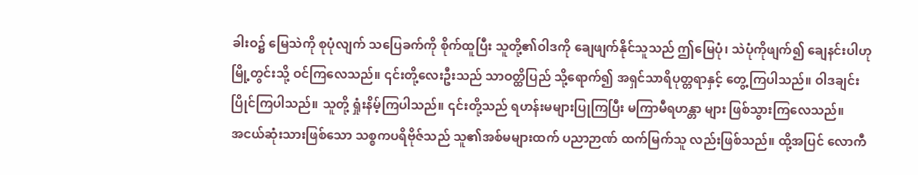ခါးဝ၌ မြေသဲကို စုပုံလျက် သပြေခက်ကို စိုက်ထူပြီး သူတို့၏ဝါဒကို ချေဖျက်နိုင်သူသည် ဤမြေပုံ၊ သဲပုံကိုဖျက်၍ ချေနင်းပါဟု မြို့တွင်းသို့ ဝင်ကြလေသည်။ ၎င်းတို့လေးဦးသည် သာဝတ္ထိပြည် သို့ရောက်၍ အရှင်သာရိပုတ္တရာနှင့် တွေ့ကြပါသည်။ ဝါဒချင်းပြိုင်ကြပါသည်။ သူတို့ ရှုံးနိမ့်ကြပါသည်။ ၎င်းတို့သည် ရဟန်းမများပြုကြပြီး မကြာမီရဟန္တာ များ ဖြစ်သွားကြလေသည်။
အငယ်ဆုံးသားဖြစ်သော သစ္စကပရိဗိုဇ်သည် သူ၏အစ်မများထက် ပညာဉာဏ် ထက်မြက်သူ လည်းဖြစ်သည်။ ထို့အပြင် လောကီ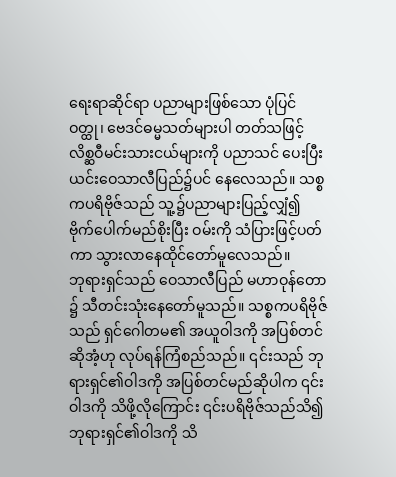ရေးရာဆိုင်ရာ ပညာများဖြစ်သော ပုံပြင်ဝတ္ထု၊ ဗေဒင်ဓမ္မသတ်များပါ တတ်သဖြင့် လိစ္ဆဝီမင်းသားငယ်များကို ပညာသင် ပေးပြီး ယင်းဝေသာလီပြည်၌ပင် နေလေသည်။ သစ္စကပရိဗိုဇ်သည် သူ့၌ပညာများပြည့်လျှံ၍ ဗိုက်ပေါက်မည်စိုးပြီး ဝမ်းကို သံပြားဖြင့်ပတ်ကာ သွားလာနေထိုင်တော်မူလေသည်။
ဘုရားရှင်သည် ဝေသာလီပြည် မဟာဝုန်တော ၌ သီတင်းသုံးနေတော်မူသည်။ သစ္စကပရိဗိုဇ်သည် ရှင်ဂေါတမ၏ အယူဝါဒကို အပြစ်တင်ဆိုအံ့ဟု လုပ်ရန်ကြံစည်သည်။ ၎င်းသည် ဘုရားရှင်၏ဝါဒကို အပြစ်တင်မည်ဆိုပါက ၎င်းဝါဒကို သိဖို့လိုကြောင်း ၎င်းပရိဗိုဇ်သည်သိ၍ ဘုရားရှင်၏ဝါဒကို သိ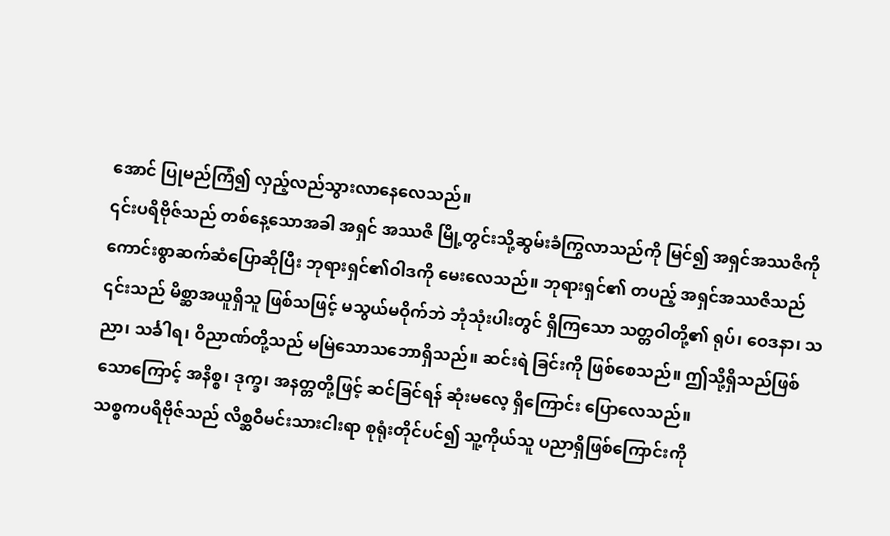အောင် ပြုမည်ကြံ၍ လှည့်လည်သွားလာနေလေသည်။
၎င်းပရိဗိုဇ်သည် တစ်နေ့သောအခါ အရှင် အဿဇိ မြို့တွင်းသို့ဆွမ်းခံကြွလာသည်ကို မြင်၍ အရှင်အဿဇိကို ကောင်းစွာဆက်ဆံပြောဆိုပြီး ဘုရားရှင်၏ဝါဒကို မေးလေသည်။ ဘုရားရှင်၏ တပည့် အရှင်အဿဇိသည် ၎င်းသည် မိစ္ဆာအယူရှိသူ ဖြစ်သဖြင့် မသွယ်မဝိုက်ဘဲ ဘုံသုံးပါးတွင် ရှိကြသော သတ္တဝါတို့၏ ရုပ်၊ ဝေဒနာ၊ သညာ၊ သင်္ခါရ၊ ဝိညာဏ်တို့သည် မမြဲသောသဘောရှိသည်။ ဆင်းရဲ ခြင်းကို ဖြစ်စေသည်။ ဤသို့ရှိသည်ဖြစ်သောကြောင့် အနိစ္စ၊ ဒုက္ခ၊ အနတ္တတို့ဖြင့် ဆင်ခြင်ရန် ဆုံးမလေ့ ရှိကြောင်း ပြောလေသည်။
သစ္စကပရိဗိုဇ်သည် လိစ္ဆဝီမင်းသားငါးရာ စုရုံးတိုင်ပင်၍ သူ့ကိုယ်သူ ပညာရှိဖြစ်ကြောင်းကို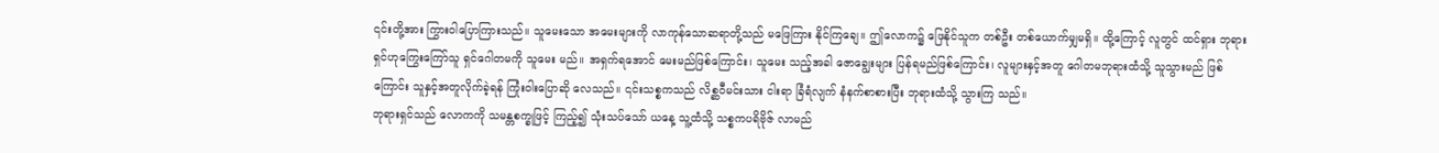၎င်းတို့အား ကြွားဝါပြောကြားသည်။ သူမေးသော အမေးများကို လာကုန်သောဆရာတို့သည် မဖြေကြား နိုင်ကြချေ။ ဤလောက၌ ဖြေနိုင်သူက တစ်ဦး တစ်ယောက်မျှမရှိ။ ထို့ကြောင့် လူတွင် ထင်ရှား ဘုရားရှင်ဟုကြွေးကြော်သူ ရှင်ဂေါတမကို သူမေး မည်။ အရှက်ရအောင် မေးမည်ဖြစ်ကြောင်း၊ သူမေး သည့်အခါ ဇောချွေးများ ပြန်ရမည်ဖြစ်ကြောင်း၊ လူများနှင့်အတူ ဂေါတမဘုရားထံသို့ သူသွားမည် ဖြစ်ကြောင်း သူနှင့်အတူလိုက်ခဲ့ရန် ကြုံးဝါးပြောဆို လေသည်။ ၎င်းသစ္စကသည် လိစ္ဆဝီမင်းသား ငါးရာ ခြံရံလျက် နံနက်စာစားပြီး ဘုရားထံသို့ သွားကြ သည်။
ဘုရားရှင်သည် လောကကို သမန္တစက္ခုဖြင့် ကြည့်၍ သုံးသပ်သော် ယနေ့ သူ့ထံသို့ သစ္စကပရိဗိုဇ် လာမည်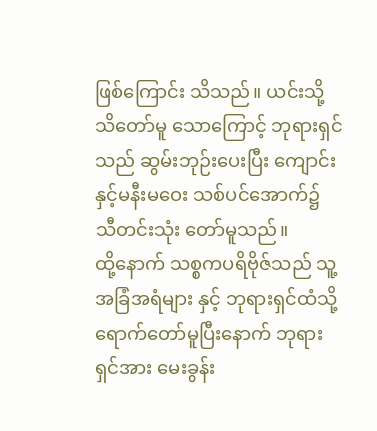ဖြစ်ကြောင်း သိသည်။ ယင်းသို့သိတော်မူ သောကြောင့် ဘုရားရှင်သည် ဆွမ်းဘုဉ်းပေးပြီး ကျောင်းနှင့်မနီးမဝေး သစ်ပင်အောက်၌ သီတင်းသုံး တော်မူသည်။
ထို့နောက် သစ္စကပရိဗိုဇ်သည် သူ့အခြံအရံများ နှင့် ဘုရားရှင်ထံသို့ ရောက်တော်မူပြီးနောက် ဘုရားရှင်အား မေးခွန်း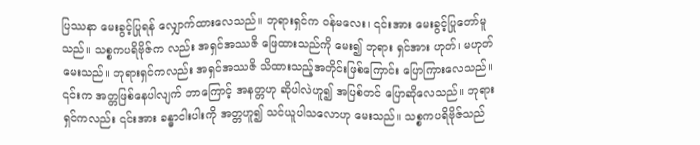ပြဿနာ မေးခွင့်ပြုရန် လျှောက်ထားလေသည်။ ဘုရားရှင်က ဝန်မလေး၊ ၎င်းအား မေးခွင့်ပြုတော်မူသည်။ သစ္စကပရိဗိုဇ်က လည်း အရှင်အဿဇိ ဖြေထားသည်ကို မေး၍ ဘုရား ရှင်အား ဟုတ်၊ မဟုတ် မေးသည်။ ဘုရားရှင်ကလည်း အရှင်အဿဇိ သိထားသည့်အတိုင်းဖြစ်ကြောင်း ပြောကြားလေသည်။ ၎င်းက အတ္တဖြစ်နေပါလျက် ဘာကြောင့် အနတ္တဟု ဆိုပါလဲဟူ၍ အပြစ်တင် ပြောဆိုလေသည်။ ဘုရားရှင်ကလည်း ၎င်းအား ခန္ဓာငါးပါးကို အတ္တဟူ၍ သင်ယူပါသလောဟု မေးသည်။ သစ္စကပရိဗိုဇ်သည်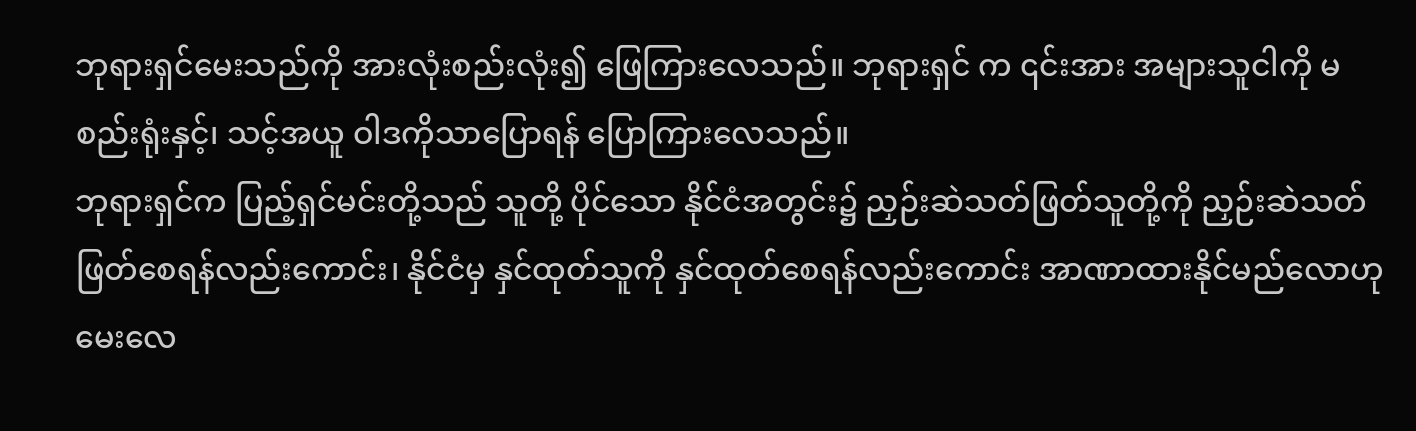ဘုရားရှင်မေးသည်ကို အားလုံးစည်းလုံး၍ ဖြေကြားလေသည်။ ဘုရားရှင် က ၎င်းအား အများသူငါကို မစည်းရုံးနှင့်၊ သင့်အယူ ဝါဒကိုသာပြောရန် ပြောကြားလေသည်။
ဘုရားရှင်က ပြည့်ရှင်မင်းတို့သည် သူတို့ ပိုင်သော နိုင်ငံအတွင်း၌ ညှဉ်းဆဲသတ်ဖြတ်သူတို့ကို ညှဉ်းဆဲသတ်ဖြတ်စေရန်လည်းကောင်း၊ နိုင်ငံမှ နှင်ထုတ်သူကို နှင်ထုတ်စေရန်လည်းကောင်း အာဏာထားနိုင်မည်လောဟု မေးလေ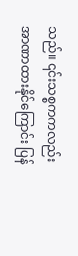သည်။ ၎င်းသစ္စကကလည်း အာဏာထားနိုင်ကြောင်း ပြန်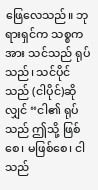ဖြေလေသည်။ ဘုရားရှင်က သစ္စကအား သင်သည် ရုပ်သည်၊ သင်ပိုင်သည် (ငါပိုင်)ဆိုလျှင် “ငါ၏ ရုပ်သည် ဤသို့ ဖြစ်စေ၊ မဖြစ်စေ၊ ငါသည်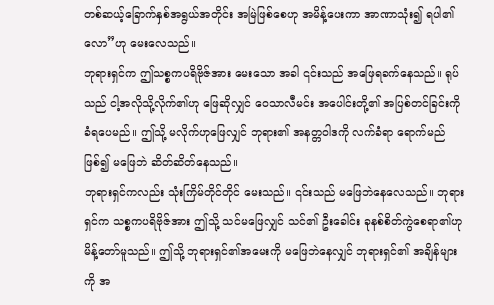တစ်ဆယ့်ခြောက်နှစ်အရွယ်အတိုင်း အမြဲဖြစ်စေဟု အမိန့်ပေးကာ အာဏာသုံး၍ ရပါ၏လော”ဟု မေးလေသည်။
ဘုရားရှင်က ဤသစ္စကပရိဗိုဇ်အား မေးသော အခါ ၎င်းသည် အဖြေရခက်နေသည်။ ရုပ်သည် ငါ့အလိုသို့လိုက်၏ဟု ဖြေဆိုလျှင် ဝေသာလီမင်း အပေါင်းတို့၏ အပြစ်တင်ခြင်းကိုခံရပေမည်။ ဤသို့ မလိုက်ဟုဖြေလျှင် ဘုရား၏ အနတ္တဝါဒကို လက်ခံရာ ရောက်မည်ဖြစ်၍ မဖြေဘဲ ဆိတ်ဆိတ်နေသည်။
ဘုရားရှင်ကလည်း သုံးကြိမ်တိုင်တိုင် မေးသည်။ ၎င်းသည် မဖြေဘဲနေလေသည်။ ဘုရားရှင်က သစ္စကပရိဗိုဇ်အား ဤသို့ သင်မဖြေလျှင် သင်၏ ဦးခေါင်း ခုနစ်စိတ်ကွဲစေရာ၏ဟု မိန့်တော်မူသည်။ ဤသို့ ဘုရားရှင်၏အမေးကို မဖြေဘဲနေလျှင် ဘုရားရှင်၏ အချိန်များကို အ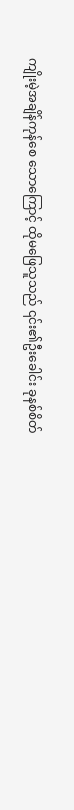ကျိုးမဲ့အချိန်ကုန်စေ သောကြောင့် ထိုမဖြေသူသည် ၎င်း၏ဦးခေါင်း ခုနစ်စိတ်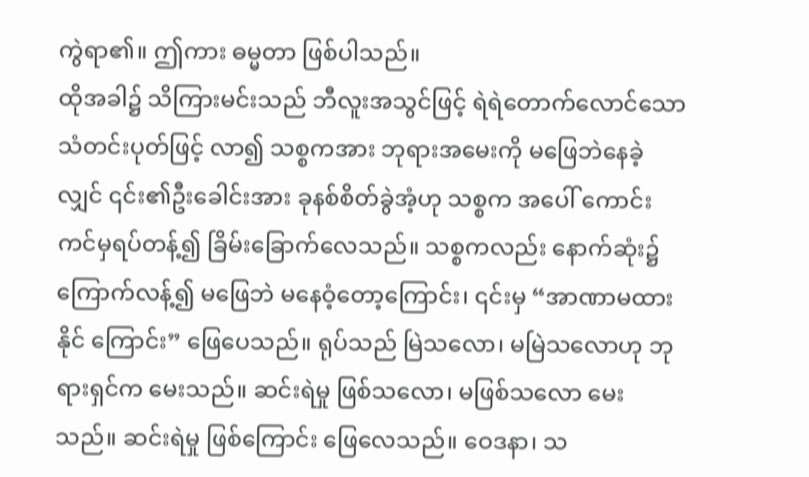ကွဲရာ၏။ ဤကား ဓမ္မတာ ဖြစ်ပါသည်။
ထိုအခါ၌ သိကြားမင်းသည် ဘီလူးအသွင်ဖြင့် ရဲရဲတောက်လောင်သော သံတင်းပုတ်ဖြင့် လာ၍ သစ္စကအား ဘုရားအမေးကို မဖြေဘဲနေခဲ့လျှင် ၎င်း၏ဦးခေါင်းအား ခုနစ်စိတ်ခွဲအံ့ဟု သစ္စက အပေါ် ကောင်းကင်မှရပ်တန့်၍ ခြိမ်းခြောက်လေသည်။ သစ္စကလည်း နောက်ဆုံး၌ ကြောက်လန့်၍ မဖြေဘဲ မနေဝံ့တော့ကြောင်း၊ ၎င်းမှ “အာဏာမထားနိုင် ကြောင်း” ဖြေပေသည်။ ရုပ်သည် မြဲသလော၊ မမြဲသလောဟု ဘုရားရှင်က မေးသည်။ ဆင်းရဲမှု ဖြစ်သလော၊ မဖြစ်သလော မေးသည်။ ဆင်းရဲမှု ဖြစ်ကြောင်း ဖြေလေသည်။ ဝေဒနာ၊ သ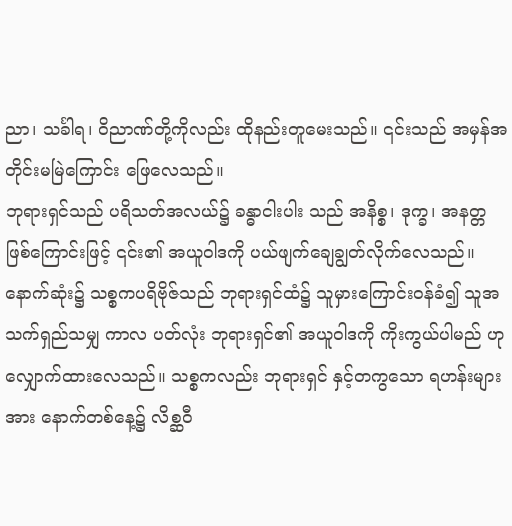ညာ၊ သင်္ခါရ၊ ဝိညာဏ်တို့ကိုလည်း ထိုနည်းတူမေးသည်။ ၎င်းသည် အမှန်အတိုင်းမမြဲကြောင်း ဖြေလေသည်။
ဘုရားရှင်သည် ပရိသတ်အလယ်၌ ခန္ဓာငါးပါး သည် အနိစ္စ၊ ဒုက္ခ၊ အနတ္တဖြစ်ကြောင်းဖြင့် ၎င်း၏ အယူဝါဒကို ပယ်ဖျက်ချေချွတ်လိုက်လေသည်။ နောက်ဆုံး၌ သစ္စကပရိဗိုဇ်သည် ဘုရားရှင်ထံ၌ သူမှားကြောင်းဝန်ခံ၍ သူအသက်ရှည်သမျှ ကာလ ပတ်လုံး ဘုရားရှင်၏ အယူဝါဒကို ကိုးကွယ်ပါမည် ဟု လျှောက်ထားလေသည်။ သစ္စကလည်း ဘုရားရှင် နှင့်တကွသော ရဟန်းများအား နောက်တစ်နေ့၌ လိစ္ဆဝီ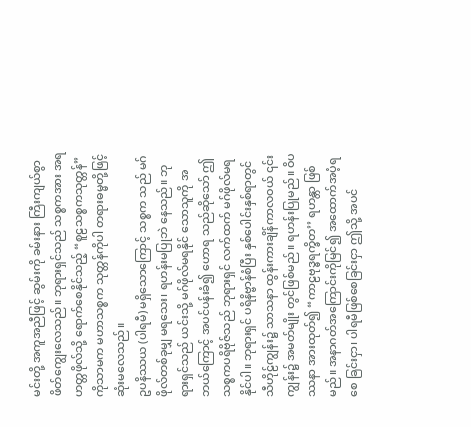မင်းတို့ အကူအညီဖြင့် ဆွမ်းကို ခမ်းနား ကြီးကျယ်စွာ ဖိတ်ကျွေးလေသည်။ ဘုရားရှင်သည် သစ္စကအား အရဟတ္တဖိုလ်သို့ ရောက်စေနိုင်သည့် “စူဠသစ္စကသုတ္တန်”ကိုသာမက မဟာသစ္စက သုတ္တန်ကိုပါ တရားဓမ္မတို့ဖြင့် ဆုံးမလေသည်။
ဥပနိဿယ (ပါရမီ) မရှိသောကြောင့် သစ္စက သည် မဂ်ဖိုလ်တစ်ခုမျှ မရသေး၊ ရဟန်းမပြုဘဲ နေသည်။ ဘုရားရှင်သည် ယင်းသို့ မဂ်ဖိုလ်မရနိုင် သောသူကို အဘယ်ကြောင့် အပင်ပန်းခံ၍ ဟောရ သည်ဆိုသော် ဤသစ္စကပရိဗိုဇ်သည် ဘုရားရှင် လက်ထက် မဂ်ဖိုလ်မရနိုင်ပါ။ ဘုရားရှင် ပရိနိဗ္ဗာန်စံပြီး နှစ်ပေါင်းနှစ်ရာတွင် သီဟိုဠ်ကျွန်း၌ သာသနာ ထွန်းကားချိန်ကာလဝယ် ၎င်းကျွန်း၌ အမတ်မျိုး တွင်ဖြစ်မည်။ ရဟန်းပြုမည်။ ဝိပဿနာ အားထုတ်၍ “ကာဠဗုဒ္ဓရက္ခိတ’’ ရဟန္တာ ဖြစ်မည်။ အနာဂတ်အကြောင်းကိုမြင်၍ အထောက်အပံ့ရစေ ခြင်းငှာ၊ ပါရမီဖြစ်စေခြင်းငှာ ဤသို့ အပင်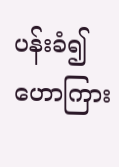ပန်းခံ၍ ဟောကြား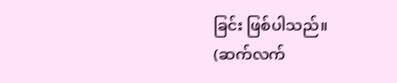ခြင်း ဖြစ်ပါသည်။
(ဆက်လက်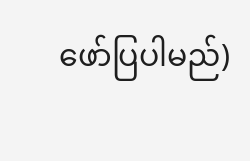ဖော်ပြပါမည်)